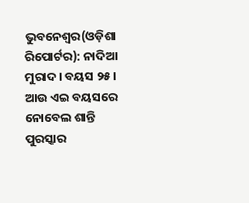ଭୁବନେଶ୍ୱର(ଓଡ଼ିଶା ରିପୋର୍ଟର): ନାଦିଆ ମୁରାଦ। ବୟସ ୨୫। ଆଉ ଏଇ ବୟସରେ ନୋବେଲ ଶାନ୍ତି ପୁରସ୍କାର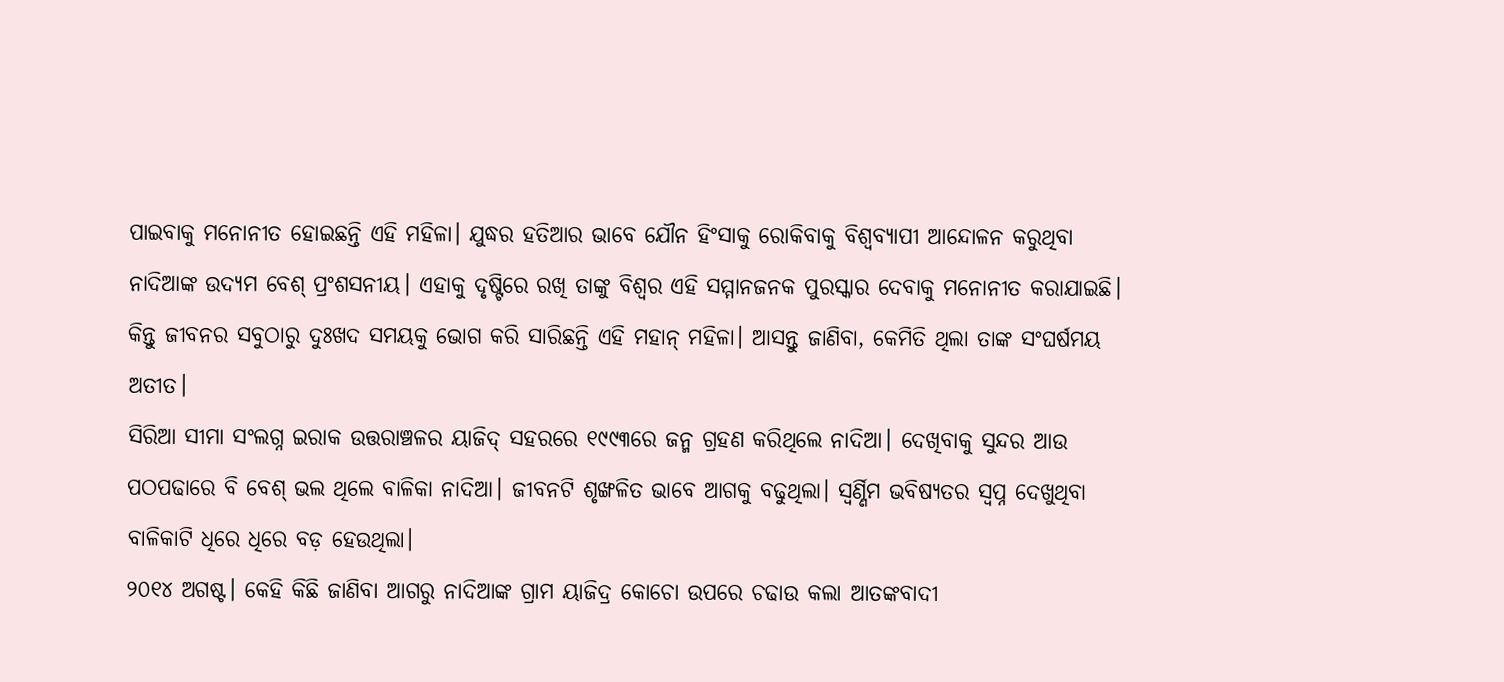ପାଇବାକୁ ମନୋନୀତ ହୋଇଛନ୍ତି ଏହି ମହିଳା। ଯୁଦ୍ଧର ହତିଆର ଭାବେ ଯୌନ ହିଂସାକୁ ରୋକିବାକୁ ବିଶ୍ୱବ୍ୟାପୀ ଆନ୍ଦୋଳନ କରୁଥିବା ନାଦିଆଙ୍କ ଉଦ୍ୟମ ବେଶ୍ ପ୍ରଂଶସନୀୟ। ଏହାକୁ ଦୃଷ୍ଟିରେ ରଖି ତାଙ୍କୁ ବିଶ୍ୱର ଏହି ସମ୍ମାନଜନକ ପୁରସ୍କାର ଦେବାକୁ ମନୋନୀତ କରାଯାଇଛି। କିନ୍ତୁ ଜୀବନର ସବୁଠାରୁ ଦୁଃଖଦ ସମୟକୁ ଭୋଗ କରି ସାରିଛନ୍ତି ଏହି ମହାନ୍ ମହିଳା। ଆସନ୍ତୁ ଜାଣିବା, କେମିତି ଥିଲା ତାଙ୍କ ସଂଘର୍ଷମୟ ଅତୀତ।
ସିରିଆ ସୀମା ସଂଲଗ୍ନ ଇରାକ ଉତ୍ତରାଞ୍ଚଳର ୟାଜିଦ୍ ସହରରେ ୧୯୯୩ରେ ଜନ୍ମ ଗ୍ରହଣ କରିଥିଲେ ନାଦିଆ। ଦେଖିବାକୁ ସୁନ୍ଦର ଆଉ ପଠପଢାରେ ବି ବେଶ୍ ଭଲ ଥିଲେ ବାଳିକା ନାଦିଆ। ଜୀବନଟି ଶୃଙ୍ଖଳିତ ଭାବେ ଆଗକୁ ବଢୁଥିଲା। ସ୍ୱର୍ଣ୍ଣିମ ଭବିଷ୍ୟତର ସ୍ୱପ୍ନ ଦେଖୁଥିବା ବାଳିକାଟି ଧିରେ ଧିରେ ବଡ଼ ହେଉଥିଲା।
୨୦୧୪ ଅଗଷ୍ଟ। କେହି କିଛି ଜାଣିବା ଆଗରୁ ନାଦିଆଙ୍କ ଗ୍ରାମ ୟାଜିଦ୍ର କୋଚୋ ଉପରେ ଚଢାଉ କଲା ଆତଙ୍କବାଦୀ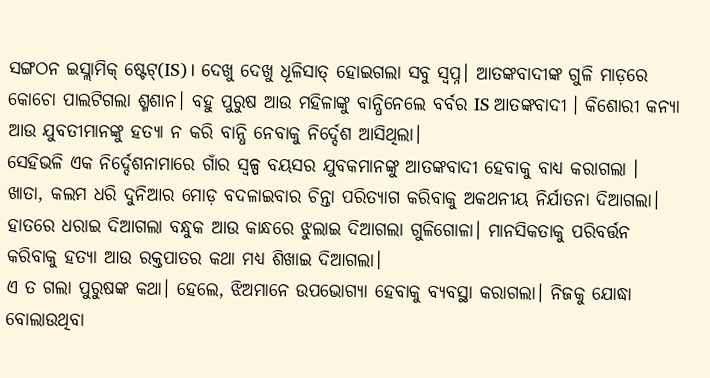ସଙ୍ଗଠନ ଇସ୍ଲାମିକ୍ ଷ୍ଟେଟ୍(IS)। ଦେଖୁ ଦେଖୁ ଧୂଳିସାତ୍ ହୋଇଗଲା ସବୁ ସ୍ୱପ୍ନ। ଆତଙ୍କବାଦୀଙ୍କ ଗୁଳି ମାଡ଼ରେ କୋଚୋ ପାଲଟିଗଲା ଶ୍ମଶାନ। ବହୁ ପୁରୁଷ ଆଉ ମହିଳାଙ୍କୁ ବାନ୍ଧିନେଲେ ବର୍ବର IS ଆତଙ୍କବାଦୀ । କିଶୋରୀ କନ୍ୟା ଆଉ ଯୁବତୀମାନଙ୍କୁ ହତ୍ୟା ନ କରି ବାନ୍ଧି ନେବାକୁ ନିର୍ଦ୍ଦେଶ ଆସିଥିଲା।
ସେହିଭଳି ଏକ ନିର୍ଦ୍ଦେଶନାମାରେ ଗାଁର ସ୍ୱଳ୍ପ ବୟସର ଯୁବକମାନଙ୍କୁ ଆତଙ୍କବାଦୀ ହେବାକୁ ବାଧ୍ୟ କରାଗଲା । ଖାତା, କଲମ ଧରି ଦୁନିଆର ମୋଡ଼ ବଦଳାଇବାର ଚିନ୍ତା ପରିତ୍ୟାଗ କରିବାକୁ ଅକଥନୀୟ ନିର୍ଯାତନା ଦିଆଗଲା। ହାତରେ ଧରାଇ ଦିଆଗଲା ବନ୍ଧୁକ ଆଉ କାନ୍ଧରେ ଝୁଲାଇ ଦିଆଗଲା ଗୁଳିଗୋଳା। ମାନସିକତାକୁ ପରିବର୍ତ୍ତନ କରିବାକୁ ହତ୍ୟା ଆଉ ରକ୍ତପାତର କଥା ମଧ୍ୟ ଶିଖାଇ ଦିଆଗଲା।
ଏ ତ ଗଲା ପୁରୁଷଙ୍କ କଥା। ହେଲେ, ଝିଅମାନେ ଉପଭୋଗ୍ୟା ହେବାକୁ ବ୍ୟବସ୍ଥା କରାଗଲା। ନିଜକୁ ଯୋଦ୍ଧା ବୋଲାଉଥିବା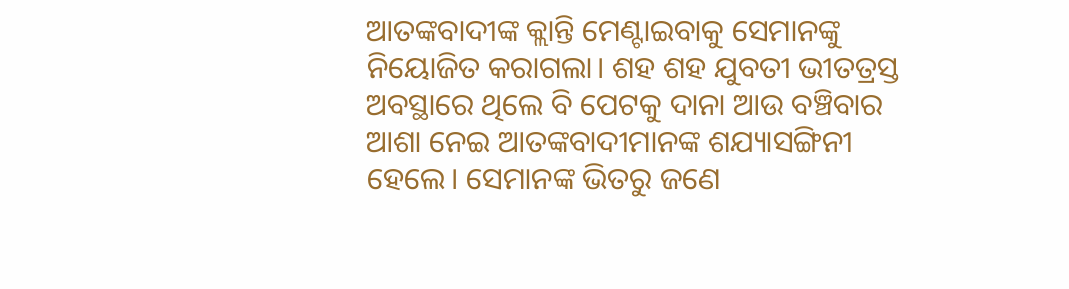ଆତଙ୍କବାଦୀଙ୍କ କ୍ଲାନ୍ତି ମେଣ୍ଟାଇବାକୁ ସେମାନଙ୍କୁ ନିୟୋଜିତ କରାଗଲା। ଶହ ଶହ ଯୁବତୀ ଭୀତତ୍ରସ୍ତ ଅବସ୍ଥାରେ ଥିଲେ ବି ପେଟକୁ ଦାନା ଆଉ ବଞ୍ଚିବାର ଆଶା ନେଇ ଆତଙ୍କବାଦୀମାନଙ୍କ ଶଯ୍ୟାସଙ୍ଗିନୀ ହେଲେ। ସେମାନଙ୍କ ଭିତରୁ ଜଣେ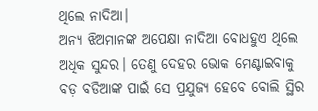ଥିଲେ ନାଦିଆ।
ଅନ୍ୟ ଝିଅମାନଙ୍କ ଅପେକ୍ଷା ନାଦିଆ ବୋଧହୁଏ ଥିଲେ ଅଧିକ ସୁନ୍ଦର। ତେଣୁ ଦେହର ଭୋକ ମେଣ୍ଟାଇବାକୁ ବଡ଼ ବଡିଆଙ୍କ ପାଇଁ ସେ ପ୍ରଯୁଜ୍ୟ ହେବେ ବୋଲି ସ୍ଥିର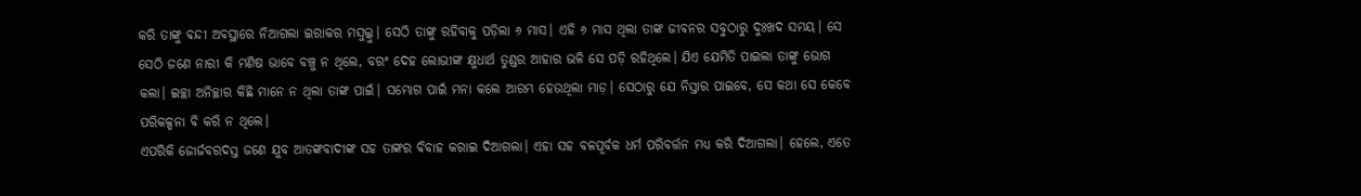କରି ତାଙ୍କୁ ବନ୍ଦୀ ଅବସ୍ଥାରେ ନିଆଗଲା ଇରାକର ମସୁଲ୍କୁ। ସେଠି ତାଙ୍କୁ ରହିବାକୁ ପଡ଼ିଲା ୬ ମାସ। ଏହି ୬ ମାସ ଥିଲା ତାଙ୍କ ଜୀବନର ସବୁଠାରୁ ଦୁଃଖଦ ସମୟ। ସେ ସେଠି ଜଣେ ନାରୀ କି ମଣିଷ ଭାବେ ବଞ୍ଚୁ ନ ଥିଲେ, ବରଂ ଦେହ ଲୋଭୀଙ୍କ କ୍ଷୁଧାର୍ଥ ତୁଣ୍ଡର ଆହାର ଭଳି ସେ ପଡ଼ି ରହିଥିଲେ। ଯିଏ ଯେମିତି ପାଇଲା ତାଙ୍କୁ ଭୋଗ କଲା। ଇଚ୍ଛା ଅନିଚ୍ଛାର କିଛି ମାନେ ନ ଥିଲା ତାଙ୍କ ପାଇଁ। ସମ୍ଭୋଗ ପାଇଁ ମନା କଲେ ଆରମ୍ଭ ହେଉଥିଲା ମାଡ଼। ସେଠାରୁ ଯେ ନିସ୍ତାର ପାଇବେ, ସେ କଥା ସେ କେବେ ପରିକଳ୍ପନା ବି କରି ନ ଥିଲେ।
ଏପରିକି ଜୋର୍ଜବରଦସ୍ତ ଜଣେ ଯୁବ ଆତଙ୍କବାଦୀଙ୍କ ସହ ତାଙ୍କର ବିବାହ କରାଇ ଦିଆଗଲା। ଏହା ସହ ବଳପୂର୍ବକ ଧର୍ମ ପରିବର୍ତ୍ତନ ମଧ୍ୟ କରି ଦିଆଗଲା। ହେଲେ, ଏତେ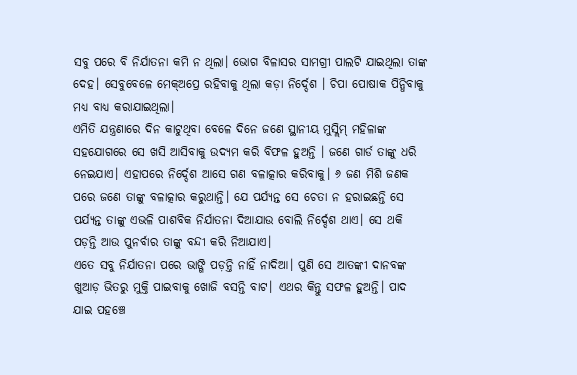ସବୁ ପରେ ବି ନିର୍ଯାତନା କମି ନ ଥିଲା। ଭୋଗ ବିଳାସର ସାମଗ୍ରୀ ପାଲଟି ଯାଇଥିଲା ତାଙ୍କ ଦେହ। ସେବୁବେଳେ ମେକ୍ଅପ୍ରେ ରହିବାକୁ ଥିଲା କଡ଼ା ନିର୍ଦ୍ଦେଶ । ଚିପା ପୋଷାକ ପିନ୍ଧିବାକୁ ମଧ୍ୟ ବାଧ୍ୟ କରାଯାଇଥିଲା।
ଏମିତି ଯନ୍ତ୍ରଣାରେ ଦିନ କାଟୁଥିବା ବେଳେ ଦିନେ ଜଣେ ସ୍ଥାନୀୟ ମୁସ୍ଲିମ୍ ମହିଳାଙ୍କ ସହଯୋଗରେ ସେ ଖସି ଆସିବାକୁ ଉଦ୍ୟମ କରି ବିଫଳ ହୁଅନ୍ତି । ଜଣେ ଗାର୍ଡ ତାଙ୍କୁ ଧରି ନେଇଯାଏ। ଏହାପରେ ନିର୍ଦ୍ଦେଶ ଆସେ ଗଣ ବଳାତ୍କାର କରିବାକୁ। ୬ ଜଣ ମିଶି ଜଣକ ପରେ ଜଣେ ତାଙ୍କୁ ବଳାତ୍କାର କରୁଥାନ୍ତି। ଯେ ପର୍ଯ୍ୟନ୍ତ ସେ ଚେତା ନ ହରାଇଛନ୍ତି ସେ ପର୍ଯ୍ୟନ୍ତ ତାଙ୍କୁ ଏଭଳି ପାଶବିକ ନିର୍ଯାତନା ଦିଆଯାଉ ବୋଲି ନିର୍ଦ୍ଦେଶ ଥାଏ। ସେ ଥକି ପଡ଼ନ୍ତି ଆଉ ପୁନର୍ବାର ତାଙ୍କୁ ବନ୍ଦୀ କରି ନିଆଯାଏ।
ଏତେ ସବୁ ନିର୍ଯାତନା ପରେ ଭାଙ୍ଗି ପଡ଼ନ୍ତି ନାହିଁ ନାଦିଆ। ପୁଣି ସେ ଆତଙ୍କୀ ଦାନବଙ୍କ ଖୁଆଡ଼ ଭିତରୁ ମୁକ୍ତି ପାଇବାକୁ ଖୋଜି ବସନ୍ତି ବାଟ। ଏଥର କିନ୍ତୁ ସଫଳ ହୁଅନ୍ତି। ପାଦ ଯାଇ ପହଞ୍ଚେ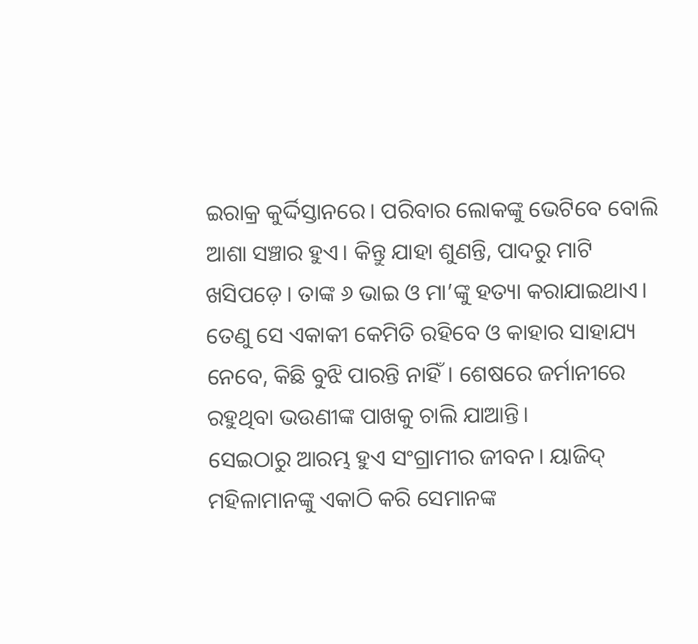ଇରାକ୍ର କୁର୍ଦ୍ଦିସ୍ତାନରେ। ପରିବାର ଲୋକଙ୍କୁ ଭେଟିବେ ବୋଲି ଆଶା ସଞ୍ଚାର ହୁଏ। କିନ୍ତୁ ଯାହା ଶୁଣନ୍ତି, ପାଦରୁ ମାଟି ଖସିପଡ଼େ। ତାଙ୍କ ୬ ଭାଇ ଓ ମା’ଙ୍କୁ ହତ୍ୟା କରାଯାଇଥାଏ। ତେଣୁ ସେ ଏକାକୀ କେମିତି ରହିବେ ଓ କାହାର ସାହାଯ୍ୟ ନେବେ, କିଛି ବୁଝି ପାରନ୍ତି ନାହିଁ। ଶେଷରେ ଜର୍ମାନୀରେ ରହୁଥିବା ଭଉଣୀଙ୍କ ପାଖକୁ ଚାଲି ଯାଆନ୍ତି।
ସେଇଠାରୁ ଆରମ୍ଭ ହୁଏ ସଂଗ୍ରାମୀର ଜୀବନ। ୟାଜିଦ୍ ମହିଳାମାନଙ୍କୁ ଏକାଠି କରି ସେମାନଙ୍କ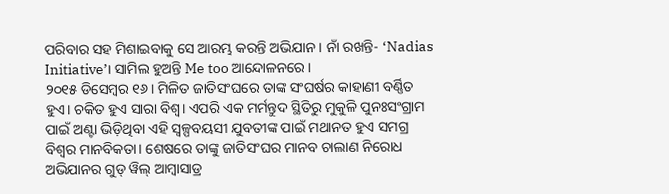ପରିବାର ସହ ମିଶାଇବାକୁ ସେ ଆରମ୍ଭ କରନ୍ତି ଅଭିଯାନ । ନାଁ ରଖନ୍ତି- ‘Nadias Initiative’। ସାମିଲ ହୁଅନ୍ତି Me too ଆନ୍ଦୋଳନରେ।
୨୦୧୫ ଡିସେମ୍ବର ୧୬। ମିଳିତ ଜାତିସଂଘରେ ତାଙ୍କ ସଂଘର୍ଷର କାହାଣୀ ବର୍ଣ୍ଣିତ ହୁଏ। ଚକିତ ହୁଏ ସାରା ବିଶ୍ୱ। ଏପରି ଏକ ମର୍ମନ୍ତୁଦ ସ୍ଥିତିରୁ ମୁକୁଳି ପୁନଃସଂଗ୍ରାମ ପାଇଁ ଅଣ୍ଟା ଭିଡ଼ିଥିବା ଏହି ସ୍ୱଳ୍ପବୟସୀ ଯୁବତୀଙ୍କ ପାଇଁ ମଥାନତ ହୁଏ ସମଗ୍ର ବିଶ୍ୱର ମାନବିକତା। ଶେଷରେ ତାଙ୍କୁ ଜାତିସଂଘର ମାନବ ଚାଲାଣ ନିରୋଧ ଅଭିଯାନର ଗୁଡ୍ ୱିଲ୍ ଆମ୍ୱାସାଡ୍ର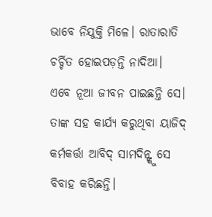ଭାବେ ନିଯୁକ୍ତି ମିଳେ। ରାତାରାତି ଚର୍ଚ୍ଚିତ ହୋଇପଡ଼ନ୍ତି ନାଦିଆ।
ଏବେ ନୂଆ ଜୀବନ ପାଇଛନ୍ତି ସେ। ତାଙ୍କ ସହ କାର୍ଯ୍ୟ କରୁଥିବା ୟାଜିଦ୍ କର୍ମକର୍ତ୍ତା ଆବିଦ୍ ସାମଦିନ୍ଙ୍କୁ ସେ ବିବାହ କରିଛନ୍ତି।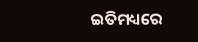ଇତିମଧ୍ୟରେ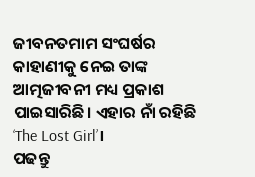ଜୀବନତମାମ ସଂଘର୍ଷର କାହାଣୀକୁ ନେଇ ତାଙ୍କ ଆତ୍ମଜୀବନୀ ମଧ୍ୟ ପ୍ରକାଶ ପାଇସାରିଛି। ଏହାର ନାଁ ରହିଛି ‘The Lost Girl’।
ପଢନ୍ତୁ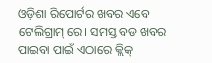ଓଡ଼ିଶା ରିପୋର୍ଟର ଖବର ଏବେ ଟେଲିଗ୍ରାମ୍ ରେ। ସମସ୍ତ ବଡ ଖବର ପାଇବା ପାଇଁ ଏଠାରେ କ୍ଲିକ୍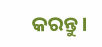କରନ୍ତୁ।